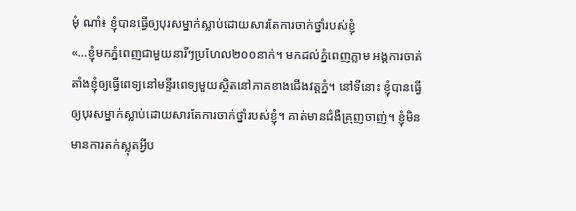មុំ ណាំ៖ ខ្ញុំបានធ្វើឲ្យបុរសម្នាក់ស្លាប់ដោយសារតែការចាក់ថ្នាំរបស់ខ្ញុំ
«…ខ្ញុំមកភ្នំពេញជាមួយនារីៗប្រហែល២០០នាក់។ មកដល់ភ្នំពេញភ្លាម អង្គការចាត់តាំងខ្ញុំឲ្យធ្វើពេទ្យនៅមន្ទីរពេទ្យមួយស្ថិតនៅភាគខាងជើងវត្តភ្នំ។ នៅទីនោះ ខ្ញុំបានធ្វើឲ្យបុរសម្នាក់ស្លាប់ដោយសារតែការចាក់ថ្នាំរបស់ខ្ញុំ។ គាត់មានជំងឺគ្រុញចាញ់។ ខ្ញុំមិនមានការតក់ស្លុតអ្វីប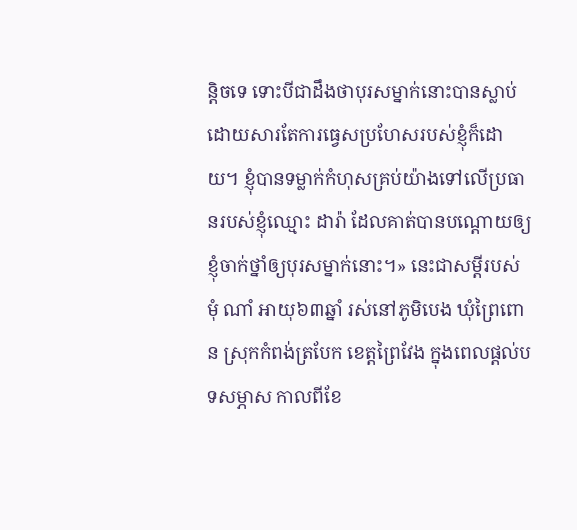ន្តិចទេ ទោះបីជាដឹងថាបុរសម្នាក់នោះបានស្លាប់ដោយសារតែការធ្វេសប្រហែសរបស់ខ្ញុំក៏ដោយ។ ខ្ញុំបានទម្លាក់កំហុសគ្រប់យ៉ាងទៅលើប្រធានរបស់ខ្ញុំឈ្មោះ ដារ៉ា ដែលគាត់បានបណ្តោយឲ្យខ្ញុំចាក់ថ្នាំឲ្យបុរសម្នាក់នោះ។» នេះជាសម្តីរបស់ មុំ ណាំ អាយុ៦៣ឆ្នាំ រស់នៅភូមិបេង ឃុំព្រៃពោន ស្រុកកំពង់ត្របែក ខេត្តព្រៃវែង ក្នុងពេលផ្តល់បទសម្ភាស កាលពីខែ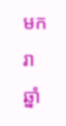មករា ឆ្នាំ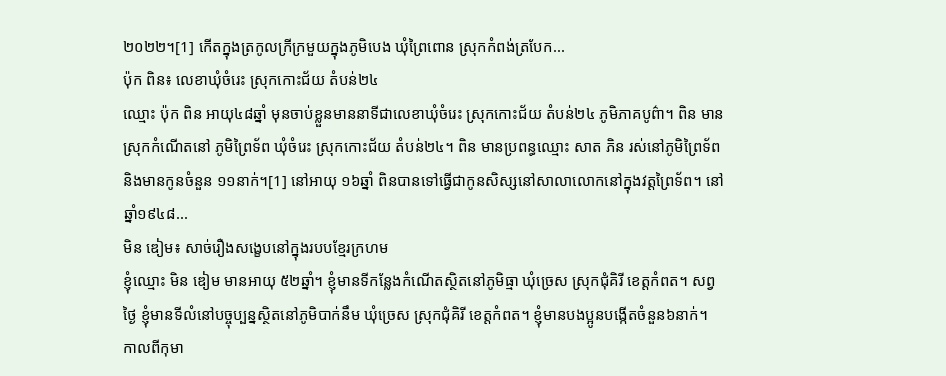២០២២។[1] កើតក្នុងត្រកូលក្រីក្រមួយក្នុងភូមិបេង ឃុំព្រៃពោន ស្រុកកំពង់ត្របែក...
ប៉ុក ពិន៖ លេខាឃុំចំរេះ ស្រុកកោះជ័យ តំបន់២៤
ឈ្មោះ ប៉ុក ពិន អាយុ៤៨ឆ្នាំ មុនចាប់ខ្លួនមាននាទីជាលេខាឃុំចំរេះ ស្រុកកោះជ័យ តំបន់២៤ ភូមិភាគបូព៌ា។ ពិន មានស្រុកកំណើតនៅ ភូមិព្រៃទ័ព ឃុំចំរេះ ស្រុកកោះជ័យ តំបន់២៤។ ពិន មានប្រពន្ធឈ្មោះ សាត ភិន រស់នៅភូមិព្រៃទ័ព និងមានកូនចំនួន ១១នាក់។[1] នៅអាយុ ១៦ឆ្នាំ ពិនបានទៅធ្វើជាកូនសិស្សនៅសាលាលោកនៅក្នុងវត្តព្រៃទ័ព។ នៅឆ្នាំ១៩៤៨...
មិន ឌៀម៖ សាច់រឿងសង្ខេបនៅក្នុងរបបខ្មែរក្រហម
ខ្ញុំឈ្មោះ មិន ឌៀម មានអាយុ ៥២ឆ្នាំ។ ខ្ញុំមានទីកន្លែងកំណើតស្ថិតនៅភូមិធ្មា ឃុំច្រេស ស្រុកជុំគិរី ខេត្តកំពត។ សព្វថ្ងៃ ខ្ញុំមានទីលំនៅបច្ចុប្បន្នស្ថិតនៅភូមិបាក់នឹម ឃុំច្រេស ស្រុកជុំគិរី ខេត្តកំពត។ ខ្ញុំមានបងប្អូនបង្កើតចំនួន៦នាក់។ កាលពីកុមា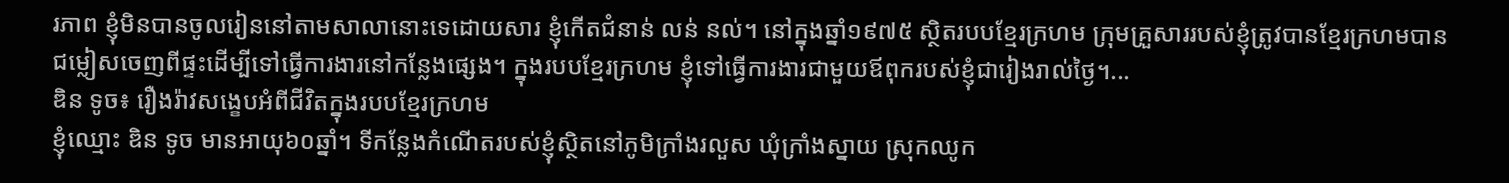រភាព ខ្ញុំមិនបានចូលរៀននៅតាមសាលានោះទេដោយសារ ខ្ញុំកើតជំនាន់ លន់ នល់។ នៅក្នុងឆ្នាំ១៩៧៥ ស្ថិតរបបខ្មែរក្រហម ក្រុមគ្រួសាររបស់ខ្ញុំត្រូវបានខ្មែរក្រហមបានជម្លៀសចេញពីផ្ទះដើម្បីទៅធ្វើការងារនៅកន្លែងផ្សេង។ ក្នុងរបបខ្មែរក្រហម ខ្ញុំទៅធ្វើការងារជាមួយឪពុករបស់ខ្ញុំជារៀងរាល់ថ្ងៃ។...
ឌិន ទូច៖ រឿងរ៉ាវសង្ខេបអំពីជីវិតក្នុងរបបខ្មែរក្រហម
ខ្ញុំឈ្មោះ ឌិន ទូច មានអាយុ៦០ឆ្នាំ។ ទីកន្លែងកំណើតរបស់ខ្ញុំស្ថិតនៅភូមិក្រាំងរលួស ឃុំក្រាំងស្នាយ ស្រុកឈូក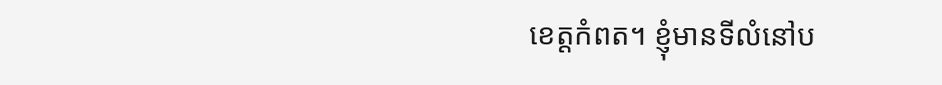ខេត្តកំពត។ ខ្ញុំមានទីលំនៅប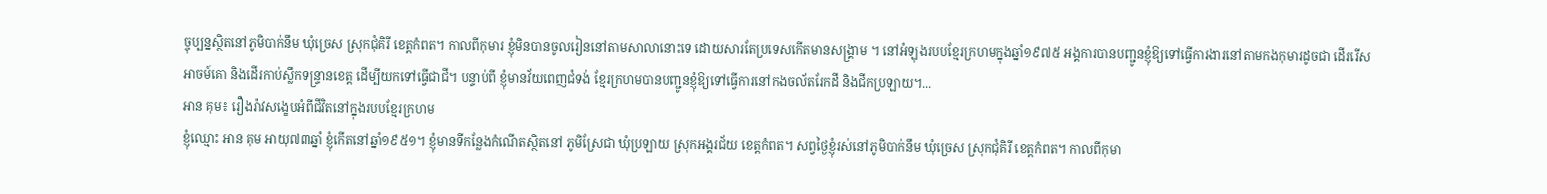ច្ចុប្បន្នស្ថិតនៅភូមិបាក់នឹម ឃុំច្រេស ស្រុកជុំគិរី ខេត្តកំពត។ កាលពីកុមារ ខ្ញុំមិនបានចូលរៀននៅតាមសាលានោះទេ ដោយសារតែប្រទេសកើតមានសង្គ្រាម ។ នៅអំឡុងរបបខ្មែរក្រហមក្នុងឆ្នាំ១៩៧៥ អង្គការបានបញ្ជូនខ្ញុំឱ្យទៅធ្វើការងារនៅតាមកងកុមារដូចជា ដើររើសអាចម៍គោ និងដើរកាប់ស្លឹកទន្រ្ទានខេត្ត ដើម្បីយកទៅធ្វើជាជី។ បន្ទាប់ពី ខ្ញុំមានវ័យពេញជំទង់ ខ្មែរក្រហមបានបញ្ជូនខ្ញុំឱ្យទៅធ្វើការនៅកងចល័តរែកដី និងជីកប្រឡាយ។...
អាន គុម៖ រឿងរ៉ាវសង្ខេបអំពីជីវិតនៅក្នុងរបបខ្មែរក្រហម
ខ្ញុំឈ្មោះ អាន គុម អាយុ៧៣ឆ្នាំ ខ្ញុំកើតនៅឆ្នាំ១៩៥១។ ខ្ញុំមានទីកន្លែងកំណើតស្ថិតនៅ ភូមិស្រែជា ឃុំប្រឡាយ ស្រុកអង្គរជ័យ ខេត្តកំពត។ សព្វថ្ងៃខ្ញុំរស់នៅភូមិបាក់នឹម ឃុំច្រេស ស្រុកជុំគិរី ខេត្តកំពត។ កាលពីកុមា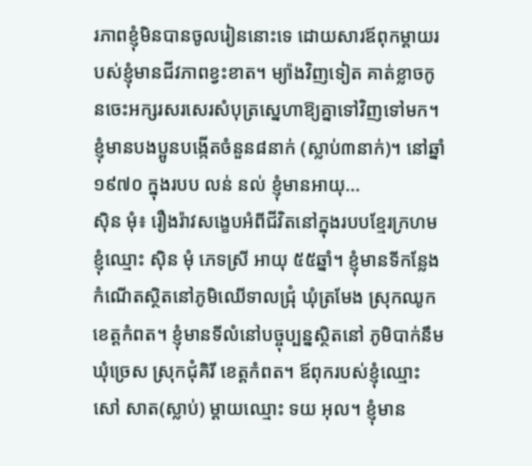រភាពខ្ញុំមិនបានចូលរៀននោះទេ ដោយសារឪពុកម្ដាយរបស់ខ្ញុំមានជីវភាពខ្វះខាត។ ម្យ៉ាងវិញទៀត គាត់ខ្លាចកូនចេះអក្សរសរសេរសំបុត្រស្នេហាឱ្យគ្នាទៅវិញទៅមក។ ខ្ញុំមានបងប្អូនបង្កើតចំនួន៨នាក់ (ស្លាប់៣នាក់)។ នៅឆ្នាំ១៩៧០ ក្នុងរបប លន់ នល់ ខ្ញុំមានអាយុ...
ស៊ិន មុំ៖ រឿងរ៉ាវសង្ខេបអំពីជីវិតនៅក្នុងរបបខ្មែរក្រហម
ខ្ញុំឈ្មោះ ស៊ិន មុំ ភេទស្រី អាយុ ៥៥ឆ្នាំ។ ខ្ញុំមានទីកន្លែងកំណើតស្ថិតនៅភូមិឈើទាលជ្រុំ ឃុំត្រមែង ស្រុកឈូក ខេត្តកំពត។ ខ្ញុំមានទីលំនៅបច្ចុប្បន្នស្ថិតនៅ ភូមិបាក់នឹម ឃុំច្រេស ស្រុកជុំគិរី ខេត្តកំពត។ ឪពុករបស់ខ្ញុំឈ្មោះ សៅ សាត(ស្លាប់) ម្តាយឈ្មោះ ទយ អុល។ ខ្ញុំមាន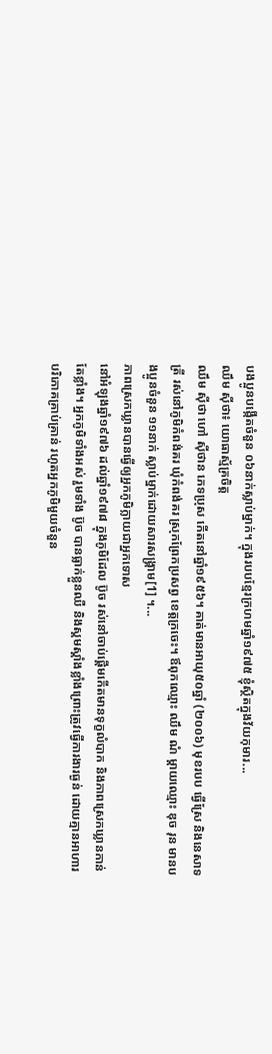បងប្អូនបង្កើតចំនួន ០៦នាក់ស្លាប់ម្នាក់។ ក្នុងរបបខ្មែរក្រហមឆ្នាំ១៩៧៥ ខ្ញុំស្ថិតក្នុងវ័យកុមារ...
ឈឹម ស៊ីថា៖ យោធាស្ម័គ្រចិត្ត
ឈឹម ស៊ីថា ហៅ ស៊ីថាន ភេទប្រុស កើតនៅឆ្នាំ១៩៥៦។ គាត់មានអាយុ៥០ឆ្នាំ (២០០៦) មុខរបប ធ្វើស្រែ និងនេសាទត្រី រស់នៅភូមិកំពង់គរ ឃុំកំពង់គរ ស្រុកព្រែកប្រសព្វ ខេត្តក្រចេះ។ ឪពុកឈ្មោះ ឈឹម ណំ ម្ដាយឈ្មោះ ឌុច រុន មានបងប្អូនចំនួន ១១នាក់ ស្លាប់ម្នាក់ដោយសារសង្រ្គាម[1] ។...
ភាពស្រេកឃ្លានបានធ្វើឲ្យអ្នកភូមិក្លាយជាអ្នកទោស
នៅអំឡុងឆ្នាំ១៩៧៦ ដល់ឆ្នាំ១៩៧៨ ក្នុងភូមិដែល ប៊ូច រស់នៅចាប់ផ្ដើមកើតមានទុក្ខលំបាក និងភាពស្រេកឃ្លានកាន់តែខ្លាំង។ អ្នកភូមិទាំងអស់ រួមទាំង ប៊ូច បានធ្លាក់ខ្លួនឈឺ និងស្គមស្គាំងខ្លាំងព្រោះត្រូវធ្វើការងារធ្ងន់ ដោយគ្មានអាហារបរិភោគគ្រាប់គ្រាន់ រហូតអ្នកភូមិមួយចំនួន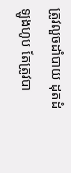ត្រូវលួចដាំបាយ ដុតដំឡូងហូប តែត្រូវបា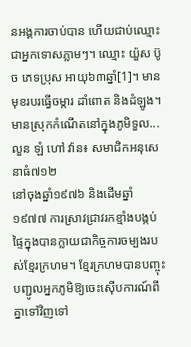នអង្គការចាប់បាន ហើយជាប់ឈ្មោះជាអ្នកទោសភ្លាមៗ។ ឈ្មោះ យ៉ួស ប៊ូច ភេទប្រុស អាយុ៦៣ឆ្នាំ[1]។ មានមុខរបរធ្វើចម្ការ ដាំពោត និងដំឡូង។ មានស្រុកកំណើតនៅក្នុងភូមិទួល...
លួន ឡំ ហៅ វ៉ាន៖ សមាជិកអនុសេនាធំ៧១២
នៅចុងឆ្នាំ១៩៧៦ និងដើមឆ្នាំ១៩៧៧ ការស្រាវជ្រាវរកខ្មាំងបង្កប់ផ្ទៃក្នុងបានក្លាយជាកិច្ចការចម្បងរបស់ខ្មែរក្រហម។ ខ្មែរក្រហមបានបញ្ចុះបញ្ជូលអ្នកភូមិឱ្យចេះស៊ើបការណ៍ពីគ្នាទៅវិញទៅ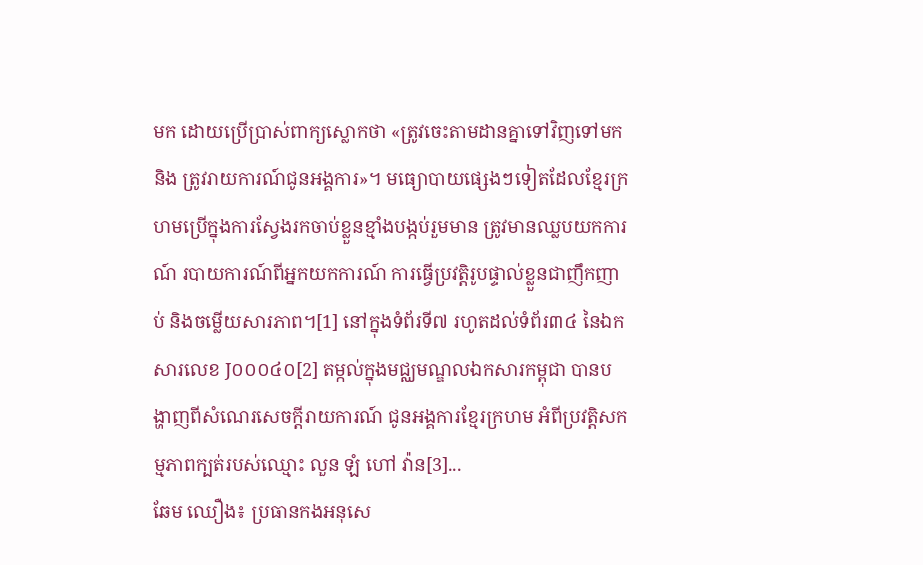មក ដោយប្រើប្រាស់ពាក្យស្លោកថា «ត្រូវចេះតាមដានគ្នាទៅវិញទៅមក និង ត្រូវរាយការណ៍ជូនអង្គការ»។ មធ្យោបាយផ្សេងៗទៀតដែលខ្មែរក្រហមប្រើក្នុងការស្វែងរកចាប់ខ្លួនខ្មាំងបង្កប់រួមមាន ត្រូវមានឈ្លបយកការណ៍ របាយការណ៍ពីអ្នកយកការណ៍ ការធ្វើប្រវត្តិរូបផ្ទាល់ខ្លួនជាញឹកញាប់ និងចម្លើយសារភាព។[1] នៅក្នុងទំព័រទី៧ រហូតដល់ទំព័រ៣៤ នៃឯកសារលេខ J០០០៤០[2] តម្កល់ក្នុងមជ្ឈមណ្ឌលឯកសារកម្ពុជា បានបង្ហាញពីសំណេរសេចក្ដីរាយការណ៍ ជូនអង្គការខ្មែរក្រហម អំពីប្រវត្តិសកម្មភាពក្បត់របស់ឈ្មោះ លួន ឡំ ហៅ វ៉ាន[3]...
ឆែម ឈឿង៖ ប្រធានកងអនុសេ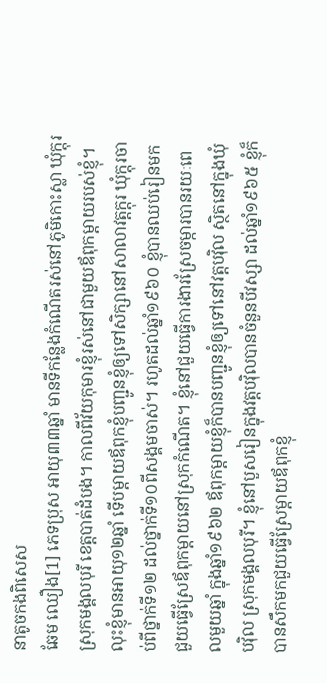នាតូចកងពិសេស
ឆែម ឈឿង[1] ភេទប្រុស អាយុ៣៣ឆ្នាំ មានទីកន្លែងកំណើតរស់នៅភូមិកោះស្លា ឃុំក្តុរ ស្រុកមង្គលបុរី ខេត្តបាត់ដំបង។ កាលពីវ័យកុមារខ្ញុំរស់នៅជាមួយឪពុកម្ដាយរបស់ខ្ញុំ។ លុះខ្ញុំមានអាយុ១២ឆ្នាំ ទើបម្ដាយឪពុកខ្ញុំបញ្ជូនខ្ញុំឲ្យទៅសិក្សានៅសាលាវត្តក្ដុរ ឃុំក្តុរចាប់ពីថ្នាក់ទី១២ ដល់ថ្នាក់ទី១០ពីសង្គមចាស់។ រហូតដល់ឆ្នាំ១៩៦០ ខ្ញុំបានឈប់រៀនមកជួយធ្វើស្រែឪពុកម្ដាយនៅស្រុកកំណើត។ ខ្ញុំនៅជួយធ្វើការងារស្រែចម្ការបានរយៈពេលមួយឆ្នាំ ក្នុងឆ្នាំ១៩៦២ ឪពុកម្ដាយខ្ញុំក៏បានបញ្ជូនខ្ញុំឲ្យទៅនៅវត្តបវ៉ិល ស្ថិតនៅក្នុងឃុំបវ៉ិល ស្រុកមង្គលបុរី។ ខ្ញុំនៅបួសរៀនក្នុងវត្តបវ៉ិលបានចំនួនបីវស្សា ដល់ឆ្នាំ១៩៦៥ ខ្ញុំក៏បានសឹកមកជួយធ្វើស្រែម្ដាយឪពុកខ្ញុំ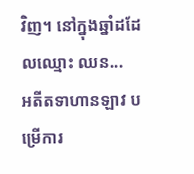វិញ។ នៅក្នុងឆ្នាំដដែលឈ្មោះ ឈន...
អតីតទាហានឡាវ បម្រើការ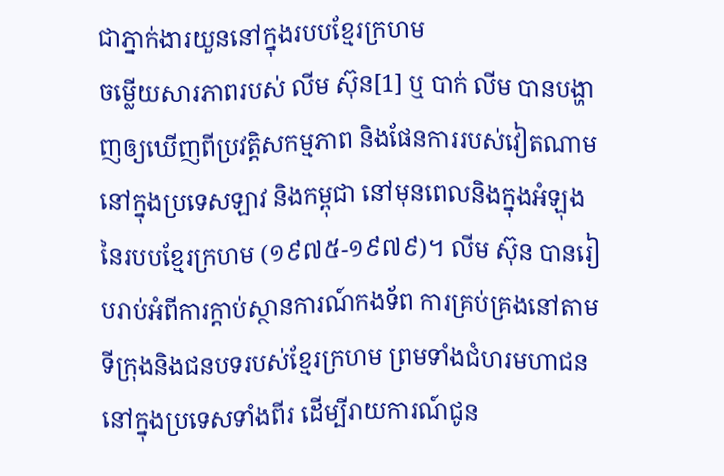ជាភ្នាក់ងារយួននៅក្នុងរបបខ្មែរក្រហម
ចម្លើយសារភាពរបស់ លីម ស៊ុន[1] ឬ បាក់ លីម បានបង្ហាញឲ្យឃើញពីប្រវត្តិសកម្មភាព និងផែនការរបស់វៀតណាមនៅក្នុងប្រទេសឡាវ និងកម្ពុជា នៅមុនពេលនិងក្នុងអំឡុងនៃរបបខ្មែរក្រហម (១៩៧៥-១៩៧៩)។ លីម ស៊ុន បានរៀបរាប់អំពីការក្តាប់ស្ថានការណ៍កងទ័ព ការគ្រប់គ្រងនៅតាមទីក្រុងនិងជនបទរបស់ខ្មែរក្រហម ព្រមទាំងជំហរមហាជននៅក្នុងប្រទេសទាំងពីរ ដើម្បីរាយការណ៍ជូន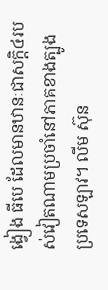ង្វៀង ធីបេ ដែលមានឋានៈជាសក្តិ៤របស់វៀតណាមប្រចាំនៅភាគខាងត្បូងប្រទេសឡាវ។ លីម ស៊ុន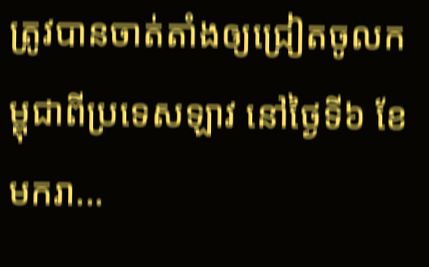ត្រូវបានចាត់តាំងឲ្យជ្រៀតចូលកម្ពុជាពីប្រទេសឡាវ នៅថ្ងៃទី៦ ខែមករា...